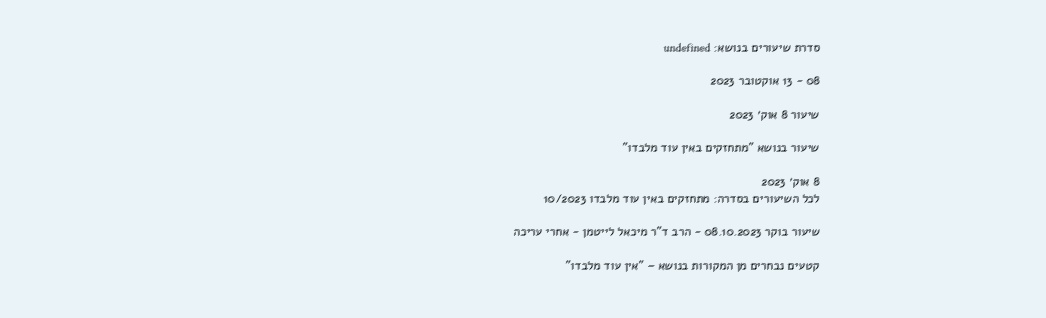סדרת שיעורים בנושא: undefined

08 - 13 אוקטובר 2023

שיעור 8 אוק׳ 2023

שיעור בנושא "מתחזקים באין עוד מלבדו"

8 אוק׳ 2023
לכל השיעורים בסדרה: מתחזקים באין עוד מלבדו 10/2023

שיעור בוקר 08.10.2023 - הרב ד"ר מיכאל לייטמן - אחרי עריכה

קטעים נבחרים מן המקורות בנושא – "אין עוד מלבדו"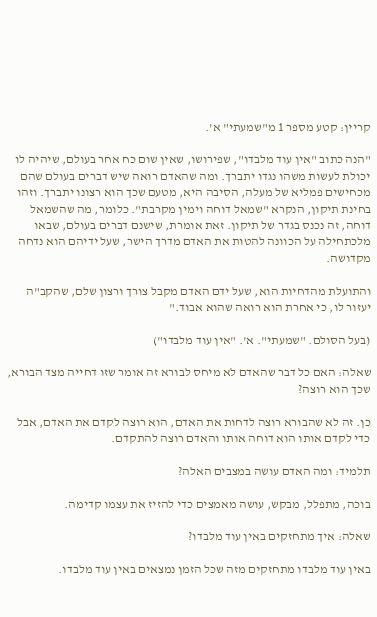קריין: קטע מספר 1 מ"שמעתי" א'.

"הנה כתוב "אין עוד מלבדו", שפירושו, שאין שום כח אחר בעולם, שיהיה לו יכולת לעשות משהו נגדו יתברך. ומה שהאדם רואה שיש דברים בעולם שהם מכחישים פמליא של מעלה, הסיבה היא, מטעם שכך הוא רצונו יתברך. וזהו בחינת תיקון, הנקרא "שמאל דוחה וימין מקרבת". כלומר, מה שהשמאל דוחה, זה נכנס בגדר של תיקון. זאת אומרת, שישנם דברים בעולם, שבאו מלכתחילה על הכוונה להטות את האדם מדרך הישר, שעל ידיהם הוא נדחה מקדושה.

והתועלת מהדחיות הוא, שעל ידם האדם מקבל צורך ורצון שלם, שהקב"ה יעזור לו, כי אחרת הוא רואה שהוא אבוד."

(בעל הסולם. "שמעתי". א'. "אין עוד מלבדו")

שאלה: האם כל דבר שהאדם לא מיחס לבורא זה אומר שזו דחייה מצד הבורא, שכך הוא רוצה?

כן. זה לא שהבורא רוצה לדחות את האדם, הוא רוצה לקדם את האדם, אבל כדי לקדם אותו הוא דוחה אותו והאדם רוצה להתקדם.

תלמיד: ומה האדם עושה במצבים האלה?

בוכה, מתפלל, מבקש, עושה מאמצים כדי להזיז את עצמו קדימה.

שאלה: איך מתחזקים באין עוד מלבדו?

באין עוד מלבדו מתחזקים מזה שכל הזמן נמצאים באין עוד מלבדו.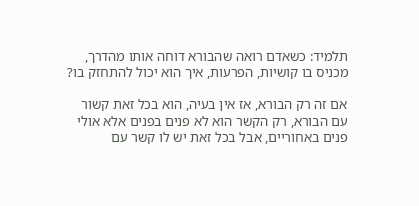תלמיד: כשאדם רואה שהבורא דוחה אותו מהדרך, מכניס בו קושיות, הפרעות, איך הוא יכול להתחזק בו?

אם זה רק הבורא, אז אין בעיה, הוא בכל זאת קשור עם הבורא, רק הקשר הוא לא פנים בפנים אלא אולי פנים באחוריים, אבל בכל זאת יש לו קשר עם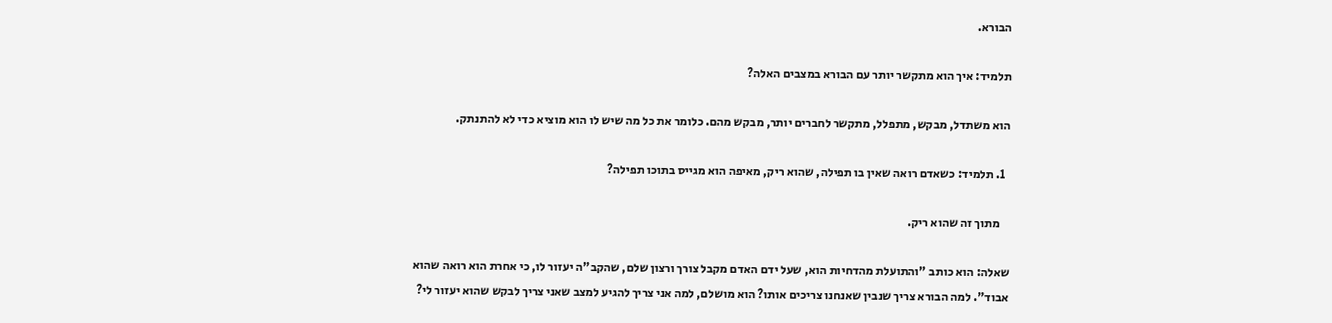הבורא.

תלמיד: איך הוא מתקשר יותר עם הבורא במצבים האלה?

הוא משתדל, מבקש, מתפלל, מתקשר לחברים יותר, מבקש מהם. כלומר את כל מה שיש לו הוא מוציא כדי לא להתנתק.

  1. תלמיד: כשאדם רואה שאין בו תפילה, שהוא ריק, מאיפה הוא מגייס בתוכו תפילה?

    מתוך זה שהוא ריק.

שאלה: הוא כותב "והתועלת מהדחיות הוא, שעל ידם האדם מקבל צורך ורצון שלם, שהקב"ה יעזור לו, כי אחרת הוא רואה שהוא אבוד". למה הבורא צריך שנבין שאנחנו צריכים אותו? הוא מושלם, למה אני צריך להגיע למצב שאני צריך לבקש שהוא יעזור לי?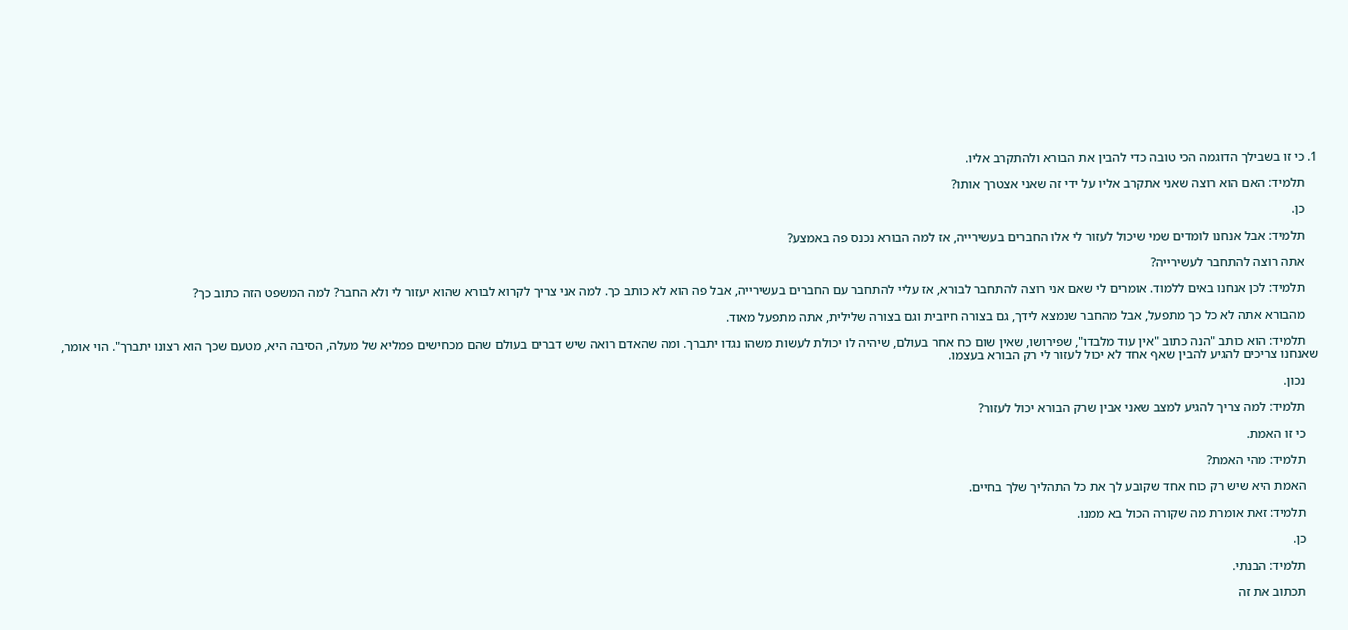1. כי זו בשבילך הדוגמה הכי טובה כדי להבין את הבורא ולהתקרב אליו.

    תלמיד: האם הוא רוצה שאני אתקרב אליו על ידי זה שאני אצטרך אותו?

    כן.

    תלמיד: אבל אנחנו לומדים שמי שיכול לעזור לי אלו החברים בעשירייה, אז למה הבורא נכנס פה באמצע?

    אתה רוצה להתחבר לעשירייה?

    תלמיד: לכן אנחנו באים ללמוד. אומרים לי שאם אני רוצה להתחבר לבורא, אז עליי להתחבר עם החברים בעשירייה, אבל פה הוא לא כותב כך. למה אני צריך לקרוא לבורא שהוא יעזור לי ולא החבר? למה המשפט הזה כתוב כך?

    מהבורא אתה לא כל כך מתפעל, אבל מהחבר שנמצא לידך, גם בצורה חיובית וגם בצורה שלילית, אתה מתפעל מאוד.

    תלמיד: הוא כותב "הנה כתוב "אין עוד מלבדו", שפירושו, שאין שום כח אחר בעולם, שיהיה לו יכולת לעשות משהו נגדו יתברך. ומה שהאדם רואה שיש דברים בעולם שהם מכחישים פמליא של מעלה, הסיבה היא, מטעם שכך הוא רצונו יתברך". הוי אומר, שאנחנו צריכים להגיע להבין שאף אחד לא יכול לעזור לי רק הבורא בעצמו.

    נכון.

    תלמיד: למה צריך להגיע למצב שאני אבין שרק הבורא יכול לעזור?

    כי זו האמת.

    תלמיד: מהי האמת?

    האמת היא שיש רק כוח אחד שקובע לך את כל התהליך שלך בחיים.

    תלמיד: זאת אומרת מה שקורה הכול בא ממנו.

    כן.

    תלמיד: הבנתי.

    תכתוב את זה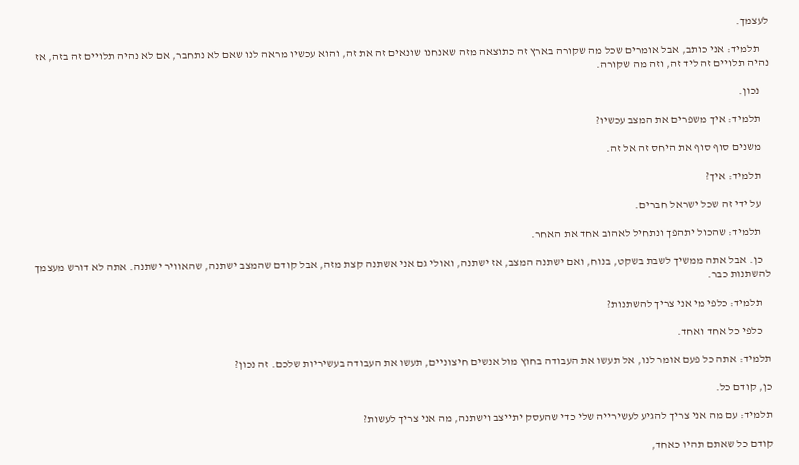לעצמך.

    תלמיד: אני כותב, אבל אומרים שכל מה שקורה בארץ זה כתוצאה מזה שאנחנו שונאים זה את זה, והוא עכשיו מראה לנו שאם לא נתחבר, אם לא נהיה תלויים זה בזה, אז נהיה תלויים זה ליד זה, וזה מה שקורה.

    נכון.

    תלמיד: איך משפרים את המצב עכשיו?

    משנים סוף סוף את היחס זה אל זה.

    תלמיד: איך?

    על ידי זה שכל ישראל חברים.

    תלמיד: שהכול יתהפך ונתחיל לאהוב אחד את האחר.

    כן. אבל אתה ממשיך לשבת בשקט, בנוח, ואם ישתנה המצב, אז ישתנה, ואולי גם אני אשתנה קצת מזה, אבל קודם שהמצב ישתנה, שהאוויר ישתנה. אתה לא דורש מעצמך להשתנות כבר.

    תלמיד: כלפי מי אני צריך להשתנות?

    כלפי כל אחד ואחד.

תלמיד: אתה כל פעם אומר לנו, אל תעשו את העבודה בחוץ מול אנשים חיצוניים, תעשו את העבודה בעשיריות שלכם. זה נכון?

כן, קודם כל.

תלמיד: עם מה אני צריך להגיע לעשירייה שלי כדי שהעסק יתייצב וישתנה, מה אני צריך לעשות?

קודם כל שאתם תהיו כאחד,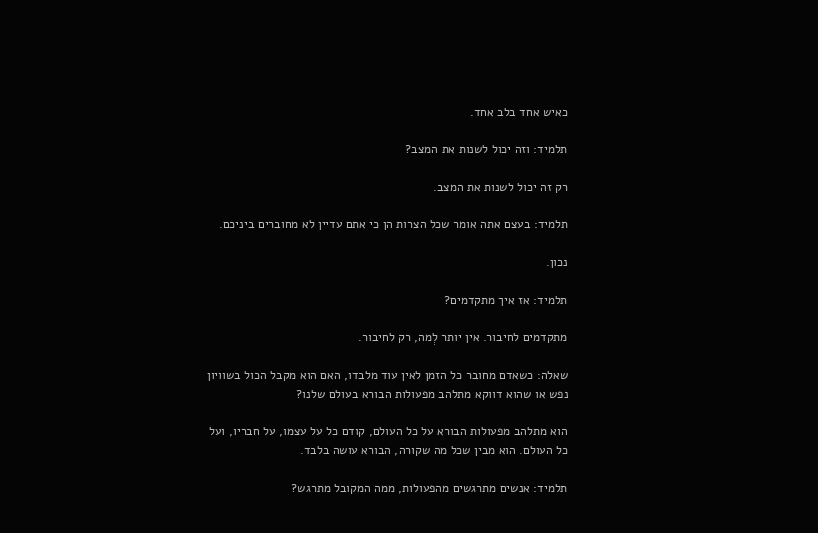כאיש אחד בלב אחד.

תלמיד: וזה יכול לשנות את המצב?

רק זה יכול לשנות את המצב.

תלמיד: בעצם אתה אומר שכל הצרות הן כי אתם עדיין לא מחוברים ביניכם.

נכון.

תלמיד: אז איך מתקדמים?

מתקדמים לחיבור. אין יותר לְמה, רק לחיבור.

שאלה: כשאדם מחובר כל הזמן לאין עוד מלבדו, האם הוא מקבל הכול בשוויון נפש או שהוא דווקא מתלהב מפעולות הבורא בעולם שלנו?

הוא מתלהב מפעולות הבורא על כל העולם, קודם כל על עצמו, על חבריו, ועל כל העולם. הוא מבין שכל מה שקורה, הבורא עושה בלבד.

תלמיד: אנשים מתרגשים מהפעולות, ממה המקובל מתרגש?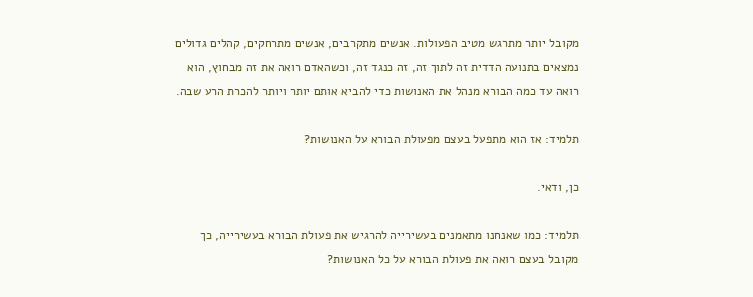מקובל יותר מתרגש מטיב הפעולות. אנשים מתקרבים, אנשים מתרחקים, קהלים גדולים נמצאים בתנועה הדדית זה לתוך זה, זה כנגד זה, וכשהאדם רואה את זה מבחוץ, הוא רואה עד כמה הבורא מנהל את האנושות כדי להביא אותם יותר ויותר להכרת הרע שבה.

תלמיד: אז הוא מתפעל בעצם מפעולת הבורא על האנושות?

כן, ודאי.

תלמיד: כמו שאנחנו מתאמנים בעשירייה להרגיש את פעולת הבורא בעשירייה, כך מקובל בעצם רואה את פעולת הבורא על כל האנושות?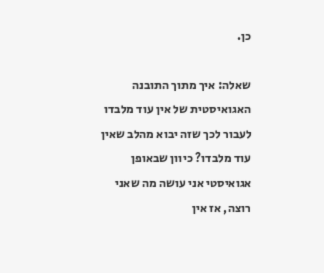כן.

שאלה: איך מתוך התובנה האגואיסטית של אין עוד מלבדו לעבור לכך שזה יבוא מהלב שאין עוד מלבדו? כיוון שבאופן אגואיסטי אני עושה מה שאני רוצה, אז אין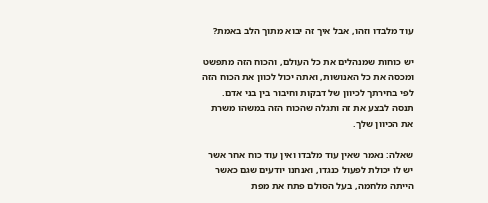עוד מלבדו וזהו, אבל איך זה יבוא מתוך הלב באמת?

יש כוחות שמנהלים את כל העולם, והכוח הזה מתפשט ומכסה את כל האנושות, ואתה יכול לכוון את הכוח הזה לפי בחירתך לכיוון של דבקות וחיבור בין בני אדם. תנסה לבצע את זה ותגלה שהכוח הזה במשהו משרת את הכיוון שלך.

שאלה: נאמר שאין עוד מלבדו ואין עוד כוח אחר אשר יש לו יכולת לפעול כנגדו, ואנחנו יודעים שגם כאשר הייתה מלחמה, בעל הסולם פתח את מפת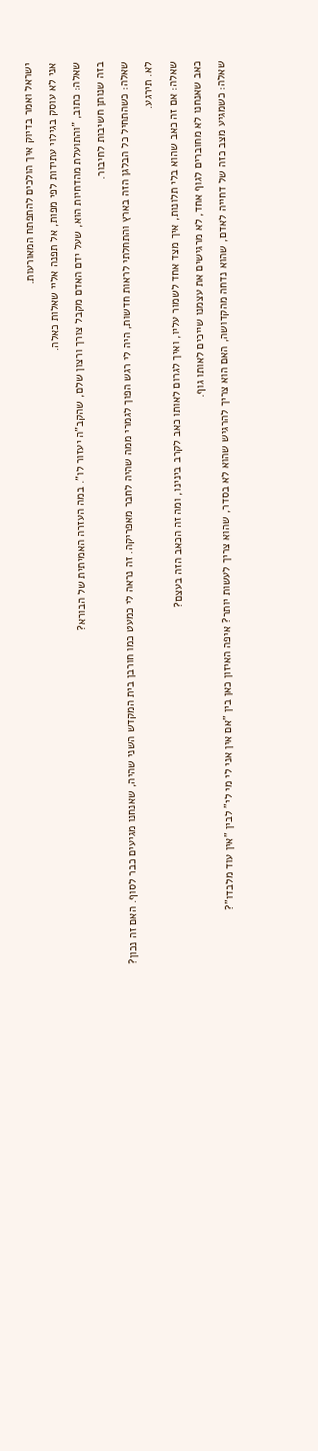ישראל ואמר בדיוק איך הולכים להתפתח המאורעות.

אני לא עוסק בגילוי עתידות לפי מפות, אל תפנה אליי שאלות כאלה.

שאלה: כתוב, "והתועלת מהדחיות הוא, שעל ידם האדם מקבל צורך ורצון שלם, שהקב"ה יעזור לו". במה העזרה האמיתית של הבורא?

בזה שנותן חשיבות לחיבור.

שאלה: כשהתחיל כל הבלגן הזה בארץ והתחלתי לראות חדשות, היה לי רגש הפוך לגמרי ממה שהיה לחבר מאפריקה. זה נראה לי כמעט כמו חורבן בית המקדש השני שהיה, שאנחנו מגיעים כבר לסוף. האם זה נכון?

לא. תירגע.

שאלה: אם זה כאב שהוא בלי תלונות, איך מצד אחד לשמור עליו, ואיך לגרום לאותו כאב לקרב בינינו, ומה זה הכאב הזה בעצם?

כאב שאנחנו לא מחוברים לגוף אחד, לא מרגישים את עצמנו שייכים לאותו גוף.

שאלה: כשמגיע מצב כזה של דחייה לאדם, שהוא נדחה מהקדושה, האם הוא צריך להרגיש שהוא לא בסדר, שהוא צריך לעשות יותר? איפה האיזון כאן בין "אם אין אני לי מי לי" לבין "אין עוד מלבדו"?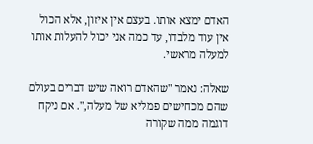האדם ימצא אותו. בעצם אין איזון, אלא הכול אין עוד מלבדו, עד כמה אני יכול להעלות אותו למעלה מראשי.

שאלה: נאמר "שהאדם רואה שיש דברים בעולם שהם מכחישים פמליא של מעלה,". אם ניקח דוגמה ממה שקורה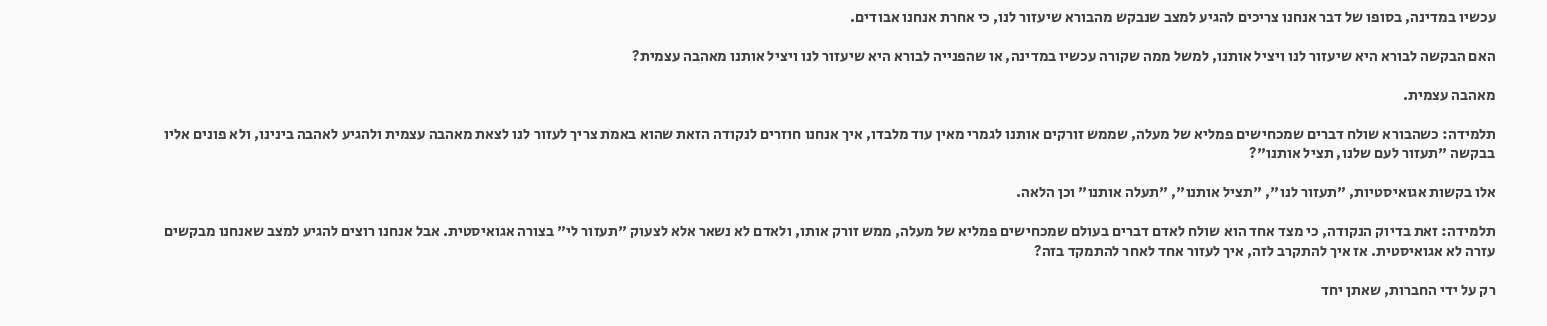עכשיו במדינה, בסופו של דבר אנחנו צריכים להגיע למצב שנבקש מהבורא שיעזור לנו, כי אחרת אנחנו אבודים.

האם הבקשה לבורא היא שיעזור לנו ויציל אותנו, למשל ממה שקורה עכשיו במדינה, או שהפנייה לבורא היא שיעזור לנו ויציל אותנו מאהבה עצמית?

מאהבה עצמית.

תלמידה: כשהבורא שולח דברים שמכחישים פמליא של מעלה, שממש זורקים אותנו לגמרי מאין עוד מלבדו, איך אנחנו חוזרים לנקודה הזאת שהוא באמת צריך לעזור לנו לצאת מאהבה עצמית ולהגיע לאהבה בינינו, ולא פונים אליו בבקשה "תעזור לעם שלנו, תציל אותנו"?

אלו בקשות אגואיסטיות, "תעזור לנו", "תציל אותנו", "תעלה אותנו" וכן הלאה.

תלמידה: זאת בדיוק הנקודה, כי מצד אחד הוא שולח לאדם דברים בעולם שמכחישים פמליא של מעלה, ממש זורק אותו, ולאדם לא נשאר אלא לצעוק "תעזור לי" בצורה אגואיסטית. אבל אנחנו רוצים להגיע למצב שאנחנו מבקשים עזרה לא אגואיסטית. אז איך להתקרב לזה, איך לעזור אחד לאחר להתמקד בזה?

רק על ידי החברות, שאתן יחד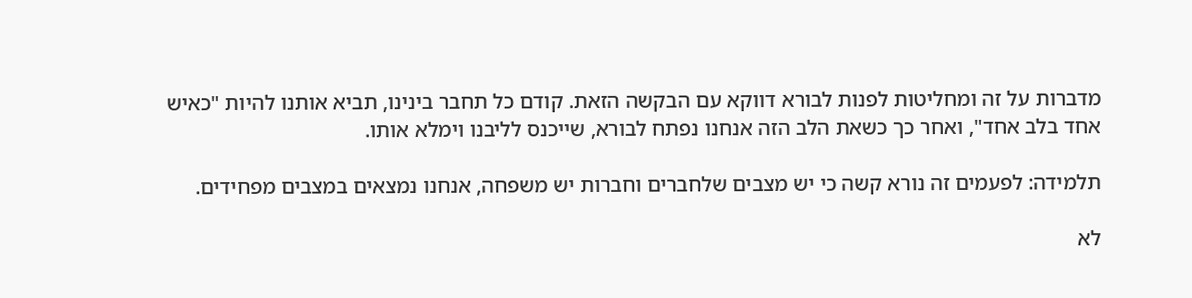מדברות על זה ומחליטות לפנות לבורא דווקא עם הבקשה הזאת. קודם כל תחבר בינינו, תביא אותנו להיות "כאיש אחד בלב אחד", ואחר כך כשאת הלב הזה אנחנו נפתח לבורא, שייכנס לליבנו וימלא אותו.

תלמידה: לפעמים זה נורא קשה כי יש מצבים שלחברים וחברות יש משפחה, אנחנו נמצאים במצבים מפחידים.

לא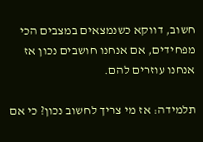חשוב, דווקא כשנמצאים במצבים הכי מפחידים, אם אנחנו חושבים נכון אז אנחנו עוזרים להם.

תלמידה: אז מי צריך לחשוב נכון? כי אם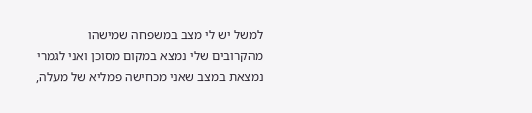למשל יש לי מצב במשפחה שמישהו מהקרובים שלי נמצא במקום מסוכן ואני לגמרי נמצאת במצב שאני מכחישה פמליא של מעלה,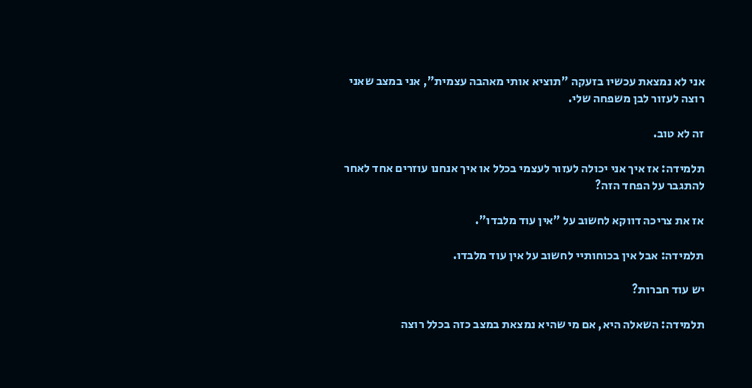אני לא נמצאת עכשיו בזעקה "תוציא אותי מאהבה עצמית", אני במצב שאני רוצה לעזור לבן משפחה שלי.

זה לא טוב.

תלמידה: אז איך אני יכולה לעזור לעצמי בכלל או איך אנחנו עוזרים אחד לאחר להתגבר על הפחד הזה?

אז את צריכה דווקא לחשוב על "אין עוד מלבדו".

תלמידה: אבל אין בכוחותיי לחשוב על אין עוד מלבדו.

יש עוד חברות?

תלמידה: השאלה היא, אם מי שהיא נמצאת במצב כזה בכלל רוצה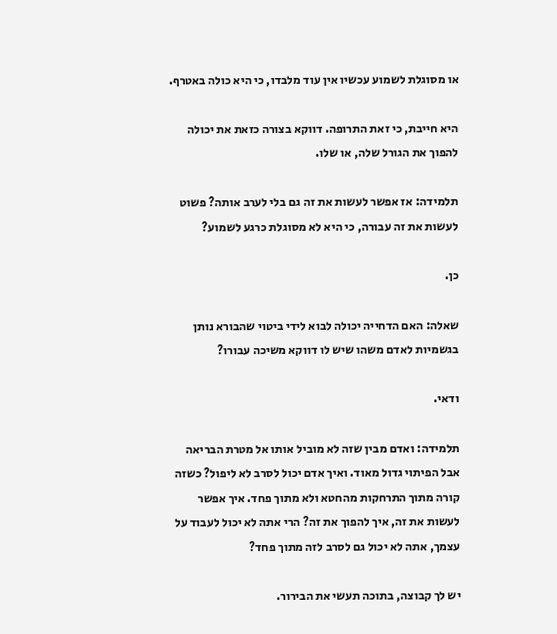או מסוגלת לשמוע עכשיו אין עוד מלבדו, כי היא כולה באטרף.

היא חייבת, כי זאת התרופה. דווקא בצורה כזאת את יכולה להפוך את הגורל שלה, או שלו.

תלמידה: אז אפשר לעשות את זה גם בלי לערב אותה? פשוט לעשות את זה עבורה, כי היא לא מסוגלת כרגע לשמוע?

כן.

שאלה: האם הדחייה יכולה לבוא לידי ביטוי שהבורא נותן בגשמיות לאדם משהו שיש לו דווקא משיכה עבורו?

ודאי.

תלמידה: ואדם מבין שזה לא מוביל אותו אל מטרת הבריאה אבל הפיתוי גדול מאוד. ואיך אדם יכול לסרב לא ליפול? כשזה קורה מתוך התרחקות מהחטא ולא מתוך פחד. איך אפשר לעשות את זה, איך להפוך את זה? הרי אתה לא יכול לעבוד על עצמך, אתה לא יכול גם לסרב לזה מתוך פחד?

יש לך קבוצה, בתוכה תעשי את הבירור.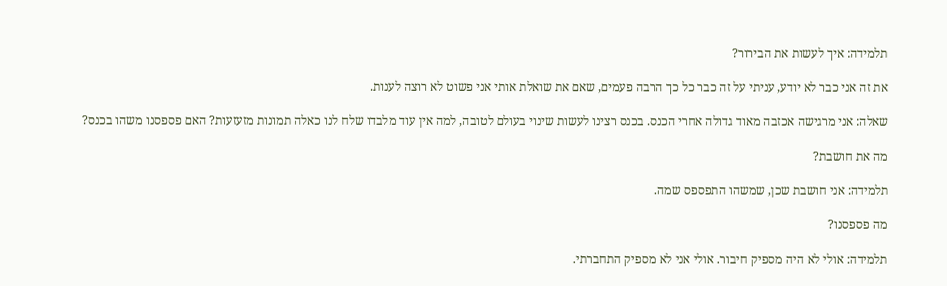תלמידה: איך לעשות את הבירור?

את זה אני כבר לא יודע, עניתי על זה כבר כל כך הרבה פעמים, שאם את שואלת אותי אני פשוט לא רוצה לענות.

שאלה: אני מרגישה אכזבה מאוד גדולה אחרי הכנס. בכנס רצינו לעשות שינוי בעולם לטובה, למה אין עוד מלבדו שלח לנו כאלה תמונות מזעזעות? האם פספסנו משהו בכנס?

מה את חושבת?

תלמידה: אני חושבת שכן, שמשהו התפספס שמה.

מה פספסנו?

תלמידה: אולי לא היה מספיק חיבור. אולי אני לא מספיק התחברתי.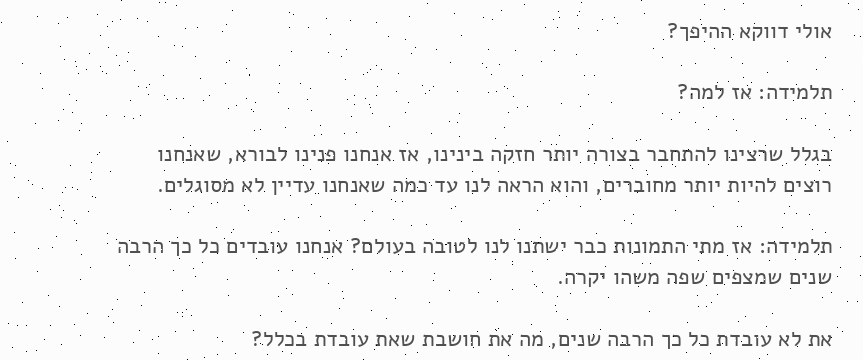אולי דווקא ההיפך?

תלמידה: אז למה?

בגלל שרצינו להתחבר בצורה יותר חזקה בינינו, אז אנחנו פנינו לבורא, שאנחנו רוצים להיות יותר מחוברים, והוא הראה לנו עד כמה שאנחנו עדיין לא מסוגלים.

תלמידה: אז מתי התמונות כבר ישתנו לנו לטובה בעולם? אנחנו עובדים כל כך הרבה שנים שמצפים שפה משהו יקרה.

את לא עובדת כל כך הרבה שנים, מה את חושבת שאת עובדת בכלל?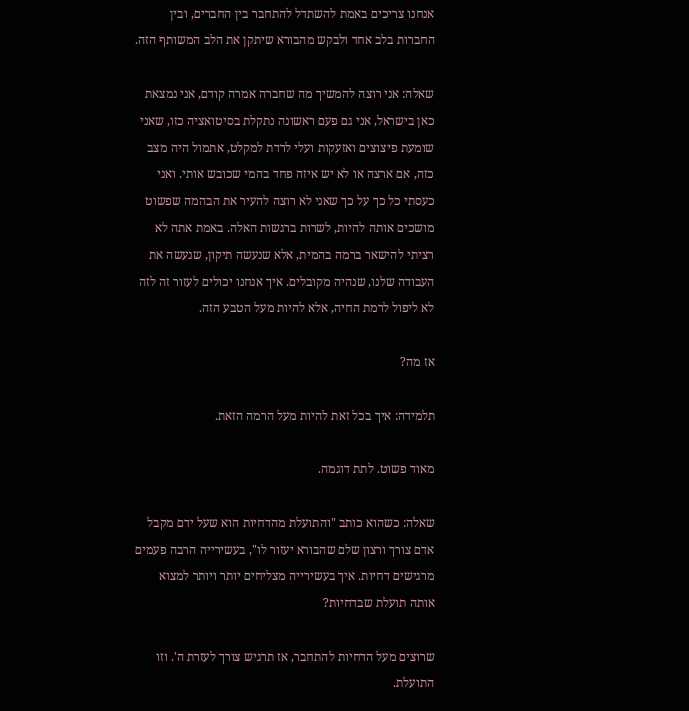אנחנו צריכים באמת להשתדל להתחבר בין החברים, ובין החברות בלב אחד ולבקש מהבורא שיתקן את הלב המשותף הזה.

שאלה: אני רוצה להמשיך מה שחברה אמרה קודם, אני נמצאת כאן בישראל, אני גם פעם ראשונה נתקלת בסיטואציה כזו, שאני שומעת פיצוצים ואזעקות ועלי לרדת למקלט, אתמול היה מצב כזה, אם ארצה או לא יש איזה פחד בהמי שכובש אותי. ואני כעסתי כל כך על כך שאני לא רוצה להעיר את הבהמה שפשוט מושכים אותה להיות, לשרות ברגשות האלה. באמת אתה לא רציתי להישאר ברמה בהמית, אלא שנעשה תיקון, שנעשה את העבודה שלנו, שנהיה מקובלים. איך אנחנו יכולים לעזור זה לזה לא ליפול לרמת החיה, אלא להיות מעל הטבע הזה.

אז מה?

תלמידה: איך בכל זאת להיות מעל הרמה הזאת.

מאוד פשוט. לתת דוגמה.

שאלה: כשהוא כותב "והתועלת מהדחיות הוא שעל ידם מקבל אדם צורך ורצון שלם שהבורא יעזור לו", בעשירייה הרבה פעמים מרגישים דחיות. איך בעשירייה מצליחים יותר ויותר למצוא אותה תועלת שבדחיות?

שרוצים מעל הדחיות להתחבר, אז תרגיש צורך לעזרת ה'. וזו התועלת.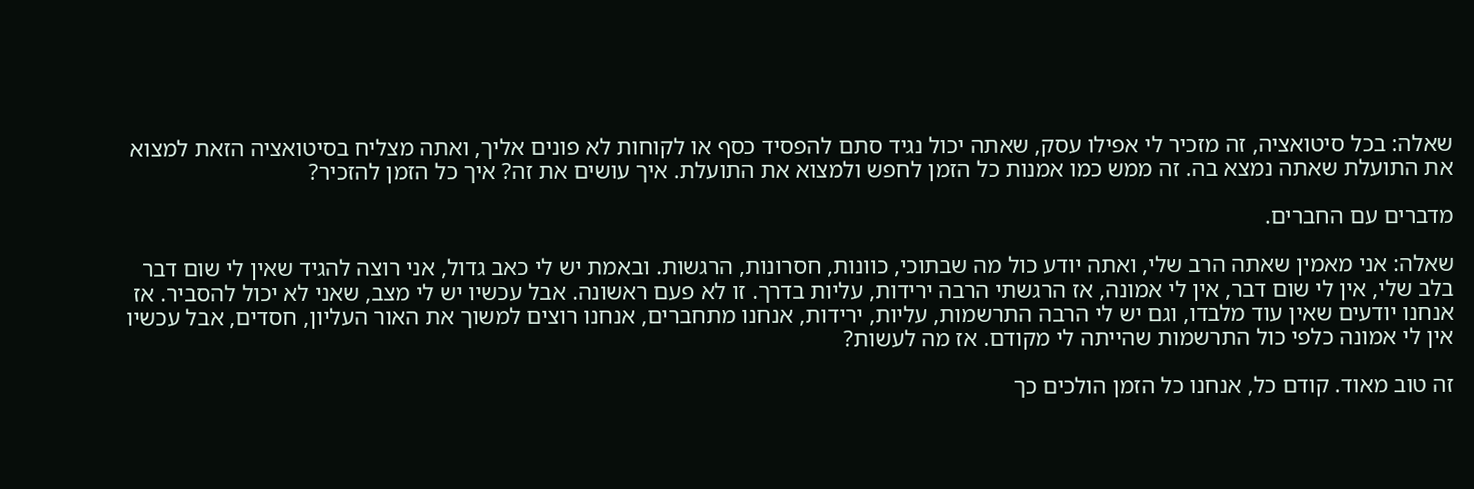שאלה: בכל סיטואציה, זה מזכיר לי אפילו עסק, שאתה יכול נגיד סתם להפסיד כסף או לקוחות לא פונים אליך, ואתה מצליח בסיטואציה הזאת למצוא את התועלת שאתה נמצא בה. זה ממש כמו אמנות כל הזמן לחפש ולמצוא את התועלת. איך עושים את זה? איך כל הזמן להזכיר?

מדברים עם החברים.

שאלה: אני מאמין שאתה הרב שלי, ואתה יודע כול מה שבתוכי, כוונות, חסרונות, הרגשות. ובאמת יש לי כאב גדול, אני רוצה להגיד שאין לי שום דבר בלב שלי, אין לי שום דבר, אין לי אמונה, אז הרגשתי הרבה ירידות, עליות בדרך. זו לא פעם ראשונה. אבל עכשיו יש לי מצב, שאני לא יכול להסביר. אז אנחנו יודעים שאין עוד מלבדו, וגם יש לי הרבה התרשמות, עליות, ירידות, אנחנו מתחברים, אנחנו רוצים למשוך את האור העליון, חסדים, אבל עכשיו אין לי אמונה כלפי כול התרשמות שהייתה לי מקודם. אז מה לעשות?

זה טוב מאוד. קודם כל, אנחנו כל הזמן הולכים כך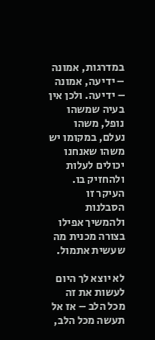במדרגות, אמונה – ידיעה, אמונה – ידיעה. ולכן אין בעיה שמשהו נופל, משהו נעלם, במקומו יש משהו שאנחנו יכולים לעלות ולהחזיק בו. העיקר זו הסבלנות ולהמשיך אפילו בצורה מכנית מה שעשית אתמול.

לא יוצא לך היום לעשות את זה מכל הלב – אז אל תעשה מכל הלב,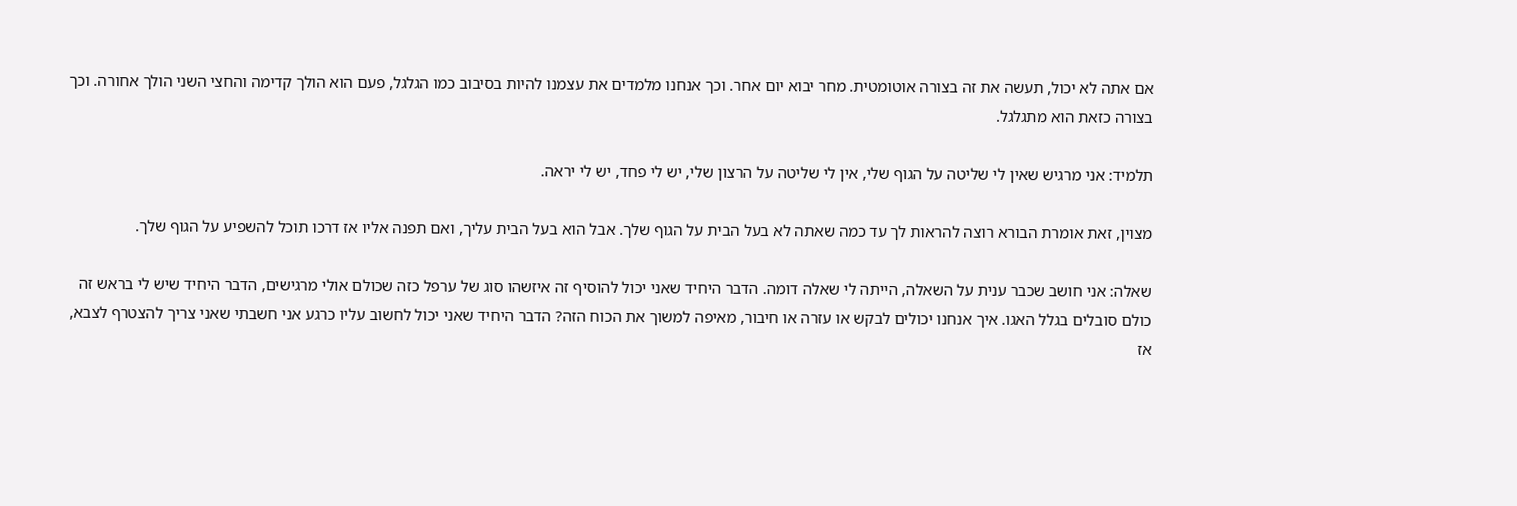אם אתה לא יכול, תעשה את זה בצורה אוטומטית. מחר יבוא יום אחר. וכך אנחנו מלמדים את עצמנו להיות בסיבוב כמו הגלגל, פעם הוא הולך קדימה והחצי השני הולך אחורה. וכך בצורה כזאת הוא מתגלגל.

תלמיד: אני מרגיש שאין לי שליטה על הגוף שלי, אין לי שליטה על הרצון שלי, יש לי פחד, יש לי יראה.

מצוין, זאת אומרת הבורא רוצה להראות לך עד כמה שאתה לא בעל הבית על הגוף שלך. אבל הוא בעל הבית עליך, ואם תפנה אליו אז דרכו תוכל להשפיע על הגוף שלך.

שאלה: אני חושב שכבר ענית על השאלה, הייתה לי שאלה דומה. הדבר היחיד שאני יכול להוסיף זה איזשהו סוג של ערפל כזה שכולם אולי מרגישים, הדבר היחיד שיש לי בראש זה כולם סובלים בגלל האגו. איך אנחנו יכולים לבקש או עזרה או חיבור, מאיפה למשוך את הכוח הזה? הדבר היחיד שאני יכול לחשוב עליו כרגע אני חשבתי שאני צריך להצטרף לצבא, אז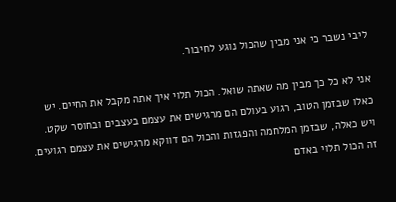ליבי נשבר כי אני מבין שהכול נוגע לחיבור.

אני לא כל כך מבין מה שאתה שואל. הכול תלוי איך אתה מקבל את החיים. יש כאלו שבזמן הטוב, רגוע בעולם הם מרגישים את עצמם בעצבים ובחוסר שקט. ויש כאלה, שבזמן המלחמה והפגזות והכול הם דווקא מרגישים את עצמם רגועים. זה הכול תלוי באדם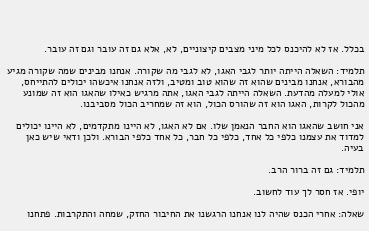בכלל. אז לא להיכנס לכל מיני מצבים קיצוניים, לא, אלא גם זה עובר וגם זה עובר.

תלמיד: השאלה הייתה יותר לגבי האגו, לא לגבי מה שקורה. אנחנו מבינים שמה שקורה מגיע מהבורא, אנחנו מבינים שהוא זה שהוא טוב ומטיב, ולזה אנחנו איכשהו יכולים להתייחס, אולי למעלה מהדעת. השאלה הייתה לגבי האגו, אתה מרגיש כאילו שהאגו הוא זה שמונע מהכול לקרות, האגו הוא זה שהורס הכול, הוא זה שמחריב הכול מסביבנו.

אני חושב שהאגו הוא החבר הנאמן שלו. אם לא האגו, לא היינו מתקדמים, לא היינו יכולים למדוד את עצמנו כלפי כל אחד, כלפי כל חבר, כל אחד כלפי הבורא. ולכן ודאי שיש כאן בעיה.

תלמיד: גם זה ברור הרב.

יופי. אז חסר לך עוד לחשוב.

שאלה: אחרי הכנס שהיה לנו אנחנו הרגשנו את החיבור החזק, שמחה והתקרבות. פתחנו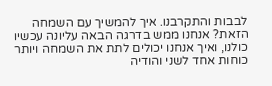לבבות והתקרבנו. איך להמשיך עם השמחה הזאת? אנחנו ממש בדרגה הבאה עליונה עכשיו כולנו, ואיך אנחנו יכולים לתת את השמחה ויותר כוחות אחד לשני והודיה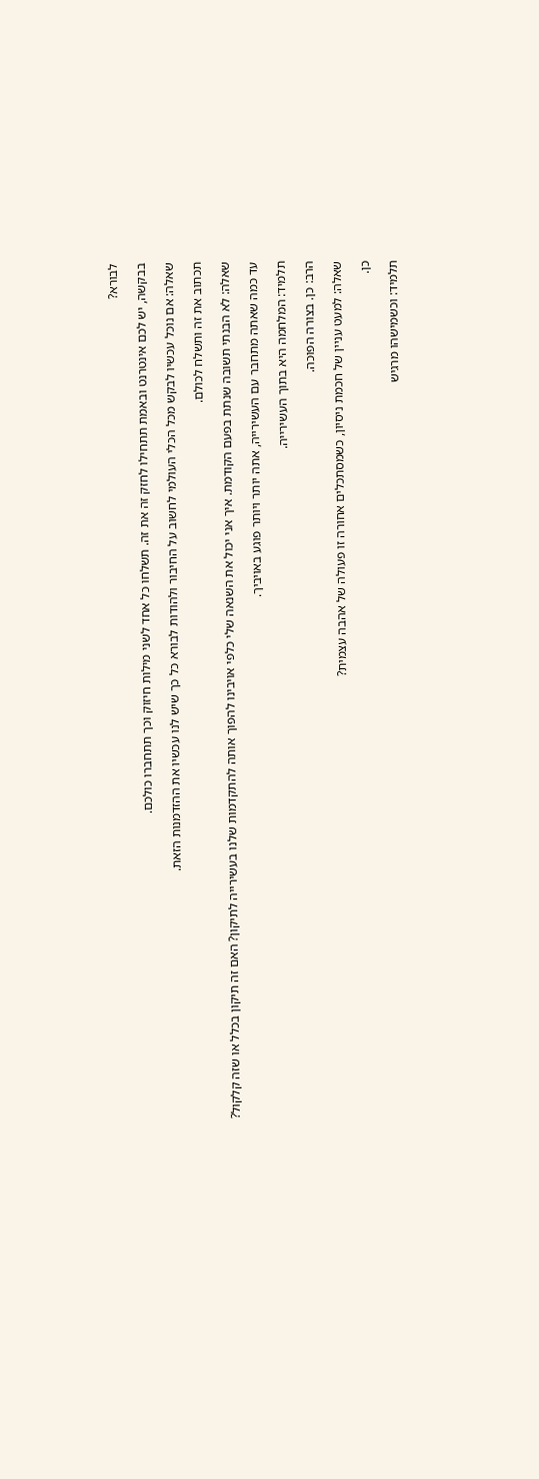לבורא?

בבקשה, יש לכם אינטרנט ובאמת תתחילו לחזק זה את זה. תשלחו כל אחד לשני מילות חיזוק וכך תתחברו כולכם.

שאלה: אם נוכל עכשיו לבקש מכל הכלי העולמי לחשוב על החיבור ולהודות לבורא כל כך שיש לנו עכשיו את ההזדמנות הזאת.

תכתוב את זה ותשלח לכולם.

שאלה: לא הבנתי תשובה שנתת בפעם הקודמת. איך אני יכול את השנאה שלי כלפי אויבינו להפוך אותה להתקדמות שלנו בעשירייה לתיקון? האם זה תיקון בכלל או שזה קלקול?

עד כמה שאתה מתחבר עם העשירייה, אתה יותר ויותר פוגע באויביך.

תלמיד: המלחמה היא בתוך העשירייה.

הרב: כן. בצורה הפוכה.

שאלה: למעט עניין של חכמת ניסיון, כשמסתכלים אחורה זו פעולה של אהבה עצמית?

כן.

תלמיד: וכשמישהו מרגיש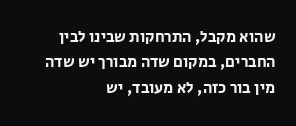שהוא מקבל, התרחקות שבינו לבין החברים, במקום שדה מבורך יש שדה מין בור כזה, לא מעובד, יש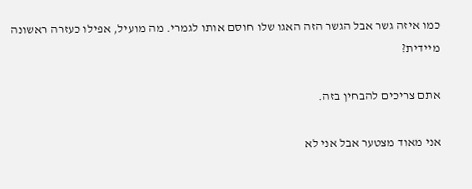כמו איזה גשר אבל הגשר הזה האגו שלו חוסם אותו לגמרי. מה מועיל, אפילו כעזרה ראשונה מיידית?

אתם צריכים להבחין בזה.

אני מאוד מצטער אבל אני לא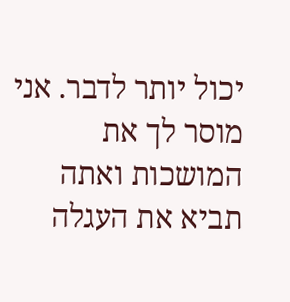יכול יותר לדבר. אני מוסר לך את המושכות ואתה תביא את העגלה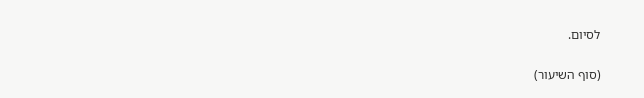לסיום.

(סוף השיעור)